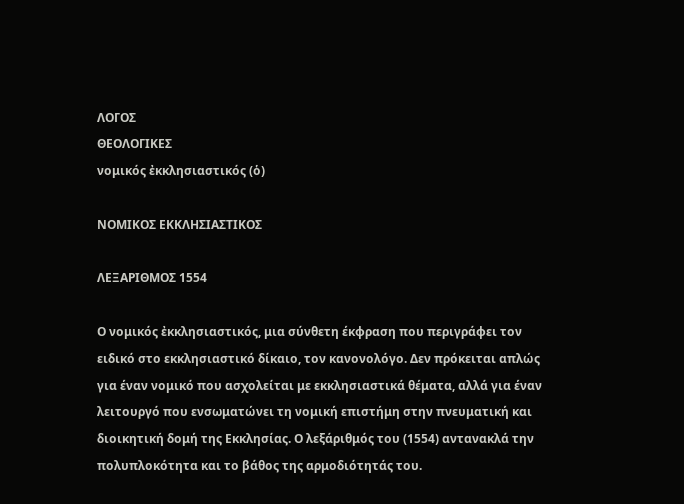ΛΟΓΟΣ
ΘΕΟΛΟΓΙΚΕΣ
νομικός ἐκκλησιαστικός (ὁ)

ΝΟΜΙΚΟΣ ΕΚΚΛΗΣΙΑΣΤΙΚΟΣ

ΛΕΞΑΡΙΘΜΟΣ 1554

Ο νομικός ἐκκλησιαστικός, μια σύνθετη έκφραση που περιγράφει τον ειδικό στο εκκλησιαστικό δίκαιο, τον κανονολόγο. Δεν πρόκειται απλώς για έναν νομικό που ασχολείται με εκκλησιαστικά θέματα, αλλά για έναν λειτουργό που ενσωματώνει τη νομική επιστήμη στην πνευματική και διοικητική δομή της Εκκλησίας. Ο λεξάριθμός του (1554) αντανακλά την πολυπλοκότητα και το βάθος της αρμοδιότητάς του.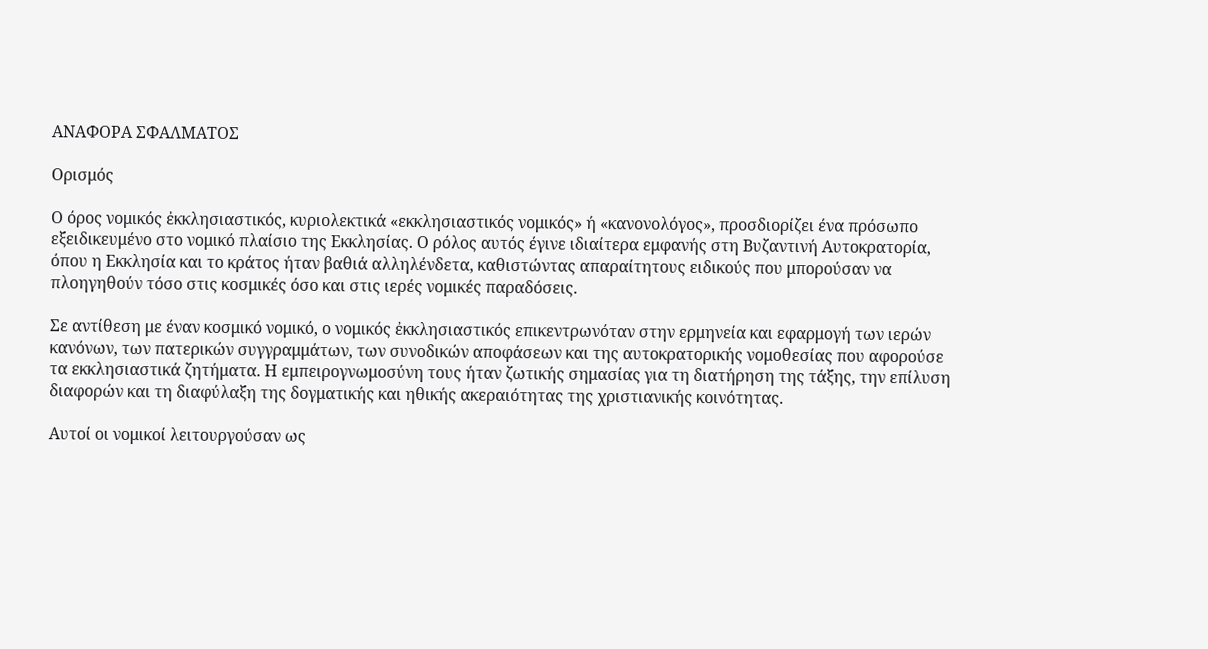ΑΝΑΦΟΡΑ ΣΦΑΛΜΑΤΟΣ

Ορισμός

Ο όρος νομικός ἐκκλησιαστικός, κυριολεκτικά «εκκλησιαστικός νομικός» ή «κανονολόγος», προσδιορίζει ένα πρόσωπο εξειδικευμένο στο νομικό πλαίσιο της Εκκλησίας. Ο ρόλος αυτός έγινε ιδιαίτερα εμφανής στη Βυζαντινή Αυτοκρατορία, όπου η Εκκλησία και το κράτος ήταν βαθιά αλληλένδετα, καθιστώντας απαραίτητους ειδικούς που μπορούσαν να πλοηγηθούν τόσο στις κοσμικές όσο και στις ιερές νομικές παραδόσεις.

Σε αντίθεση με έναν κοσμικό νομικό, ο νομικός ἐκκλησιαστικός επικεντρωνόταν στην ερμηνεία και εφαρμογή των ιερών κανόνων, των πατερικών συγγραμμάτων, των συνοδικών αποφάσεων και της αυτοκρατορικής νομοθεσίας που αφορούσε τα εκκλησιαστικά ζητήματα. Η εμπειρογνωμοσύνη τους ήταν ζωτικής σημασίας για τη διατήρηση της τάξης, την επίλυση διαφορών και τη διαφύλαξη της δογματικής και ηθικής ακεραιότητας της χριστιανικής κοινότητας.

Αυτοί οι νομικοί λειτουργούσαν ως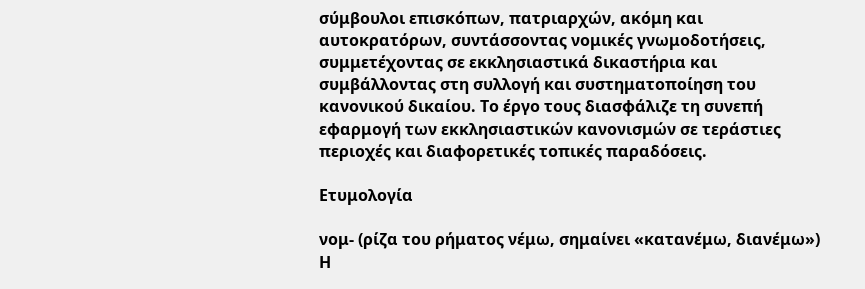σύμβουλοι επισκόπων, πατριαρχών, ακόμη και αυτοκρατόρων, συντάσσοντας νομικές γνωμοδοτήσεις, συμμετέχοντας σε εκκλησιαστικά δικαστήρια και συμβάλλοντας στη συλλογή και συστηματοποίηση του κανονικού δικαίου. Το έργο τους διασφάλιζε τη συνεπή εφαρμογή των εκκλησιαστικών κανονισμών σε τεράστιες περιοχές και διαφορετικές τοπικές παραδόσεις.

Ετυμολογία

νομ- (ρίζα του ρήματος νέμω, σημαίνει «κατανέμω, διανέμω»)
Η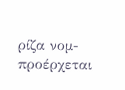ρίζα νομ- προέρχεται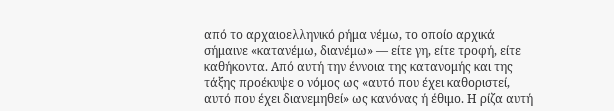από το αρχαιοελληνικό ρήμα νέμω, το οποίο αρχικά σήμαινε «κατανέμω, διανέμω» — είτε γη, είτε τροφή, είτε καθήκοντα. Από αυτή την έννοια της κατανομής και της τάξης προέκυψε ο νόμος ως «αυτό που έχει καθοριστεί, αυτό που έχει διανεμηθεί» ως κανόνας ή έθιμο. Η ρίζα αυτή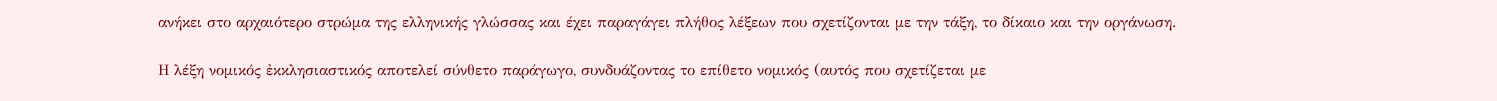ανήκει στο αρχαιότερο στρώμα της ελληνικής γλώσσας και έχει παραγάγει πλήθος λέξεων που σχετίζονται με την τάξη, το δίκαιο και την οργάνωση.

Η λέξη νομικός ἐκκλησιαστικός αποτελεί σύνθετο παράγωγο, συνδυάζοντας το επίθετο νομικός (αυτός που σχετίζεται με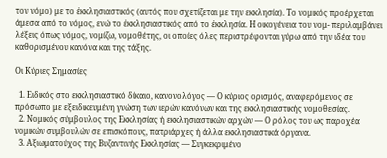τον νόμο) με το ἐκκλησιαστικός (αυτός που σχετίζεται με την εκκλησία). Το νομικός προέρχεται άμεσα από το νόμος, ενώ το ἐκκλησιαστικός από το ἐκκλησία. Η οικογένεια του νομ- περιλαμβάνει λέξεις όπως νόμος, νομίζω, νομοθέτης, οι οποίες όλες περιστρέφονται γύρω από την ιδέα του καθορισμένου κανόνα και της τάξης.

Οι Κύριες Σημασίες

  1. Ειδικός στο εκκλησιαστικό δίκαιο, κανονολόγος — Ο κύριος ορισμός, αναφερόμενος σε πρόσωπο με εξειδικευμένη γνώση των ιερών κανόνων και της εκκλησιαστικής νομοθεσίας.
  2. Νομικός σύμβουλος της Εκκλησίας ή εκκλησιαστικών αρχών — Ο ρόλος του ως παροχέα νομικών συμβουλών σε επισκόπους, πατριάρχες ή άλλα εκκλησιαστικά όργανα.
  3. Αξιωματούχος της Βυζαντινής Εκκλησίας — Συγκεκριμένο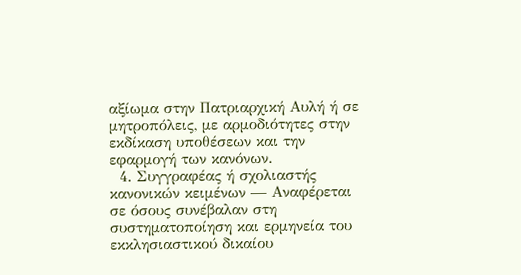αξίωμα στην Πατριαρχική Αυλή ή σε μητροπόλεις, με αρμοδιότητες στην εκδίκαση υποθέσεων και την εφαρμογή των κανόνων.
  4. Συγγραφέας ή σχολιαστής κανονικών κειμένων — Αναφέρεται σε όσους συνέβαλαν στη συστηματοποίηση και ερμηνεία του εκκλησιαστικού δικαίου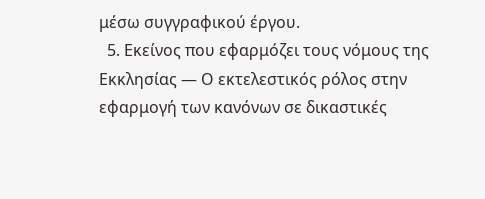μέσω συγγραφικού έργου.
  5. Εκείνος που εφαρμόζει τους νόμους της Εκκλησίας — Ο εκτελεστικός ρόλος στην εφαρμογή των κανόνων σε δικαστικές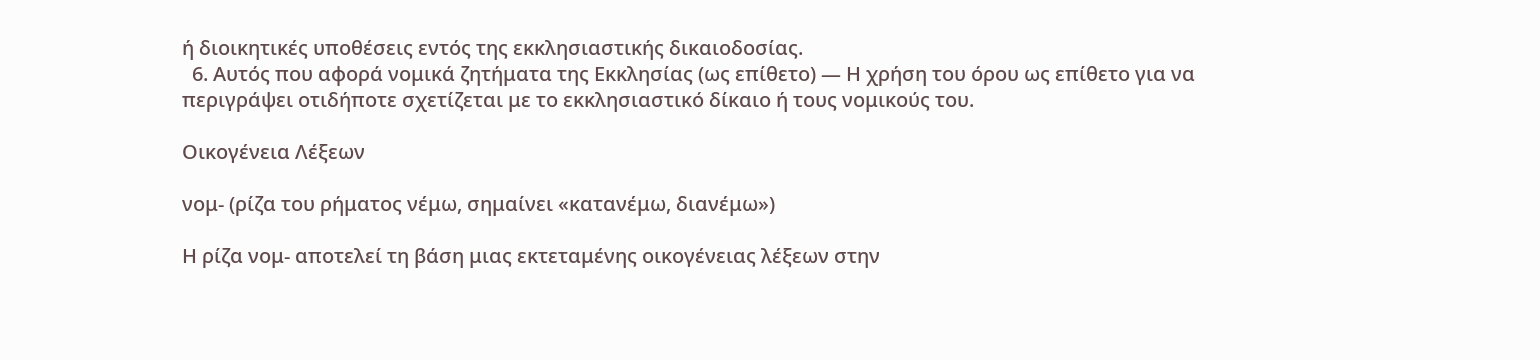ή διοικητικές υποθέσεις εντός της εκκλησιαστικής δικαιοδοσίας.
  6. Αυτός που αφορά νομικά ζητήματα της Εκκλησίας (ως επίθετο) — Η χρήση του όρου ως επίθετο για να περιγράψει οτιδήποτε σχετίζεται με το εκκλησιαστικό δίκαιο ή τους νομικούς του.

Οικογένεια Λέξεων

νομ- (ρίζα του ρήματος νέμω, σημαίνει «κατανέμω, διανέμω»)

Η ρίζα νομ- αποτελεί τη βάση μιας εκτεταμένης οικογένειας λέξεων στην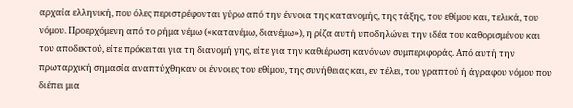αρχαία ελληνική, που όλες περιστρέφονται γύρω από την έννοια της κατανομής, της τάξης, του εθίμου και, τελικά, του νόμου. Προερχόμενη από το ρήμα νέμω («κατανέμω, διανέμω»), η ρίζα αυτή υποδηλώνει την ιδέα του καθορισμένου και του αποδεκτού, είτε πρόκειται για τη διανομή γης, είτε για την καθιέρωση κανόνων συμπεριφοράς. Από αυτή την πρωταρχική σημασία αναπτύχθηκαν οι έννοιες του εθίμου, της συνήθειας και, εν τέλει, του γραπτού ή άγραφου νόμου που διέπει μια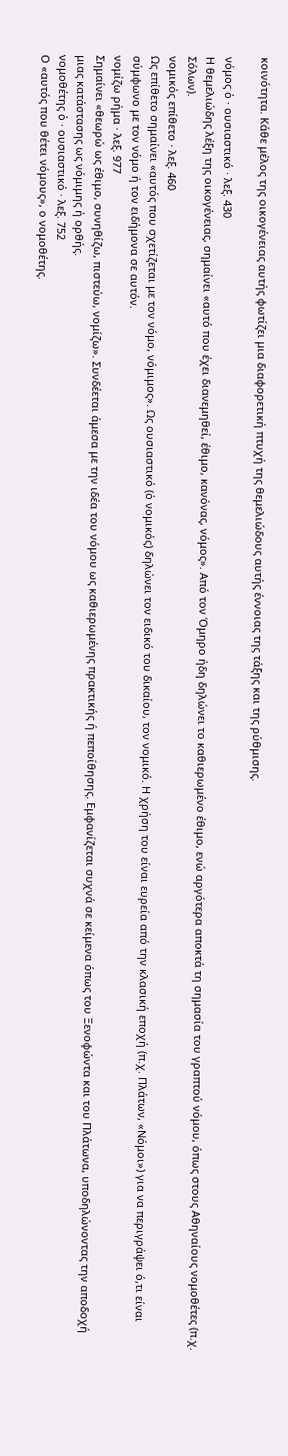κοινότητα. Κάθε μέλος της οικογένειας αυτής φωτίζει μια διαφορετική πτυχή της θεμελιώδους αυτής έννοιας της τάξης και της ρύθμισης.

νόμος ὁ · ουσιαστικό · λεξ. 430
Η θεμελιώδης λέξη της οικογένειας, σημαίνει «αυτό που έχει διανεμηθεί, έθιμο, κανόνας, νόμος». Από τον Όμηρο ήδη δηλώνει το καθιερωμένο έθιμο, ενώ αργότερα αποκτά τη σημασία του γραπτού νόμου, όπως στους Αθηναίους νομοθέτες (π.χ. Σόλων).
νομικός επίθετο · λεξ. 460
Ως επίθετο σημαίνει «αυτός που σχετίζεται με τον νόμο, νόμιμος». Ως ουσιαστικό (ὁ νομικός) δηλώνει τον ειδικό του δικαίου, τον νομικό. Η χρήση του είναι ευρεία από την κλασική εποχή (π.χ. Πλάτων, «Νόμοι») για να περιγράψει ό,τι είναι σύμφωνο με τον νόμο ή τον ειδήμονα σε αυτόν.
νομίζω ρήμα · λεξ. 977
Σημαίνει «θεωρώ ως έθιμο, συνηθίζω, πιστεύω, νομίζω». Συνδέεται άμεσα με την ιδέα του νόμου ως καθιερωμένης πρακτικής ή πεποίθησης. Εμφανίζεται συχνά σε κείμενα όπως του Ξενοφώντα και του Πλάτωνα, υποδηλώνοντας την αποδοχή μιας κατάστασης ως νόμιμης ή ορθής.
νομοθέτης ὁ · ουσιαστικό · λεξ. 752
Ο «αυτός που θέτει νόμους», ο νομοθέτης.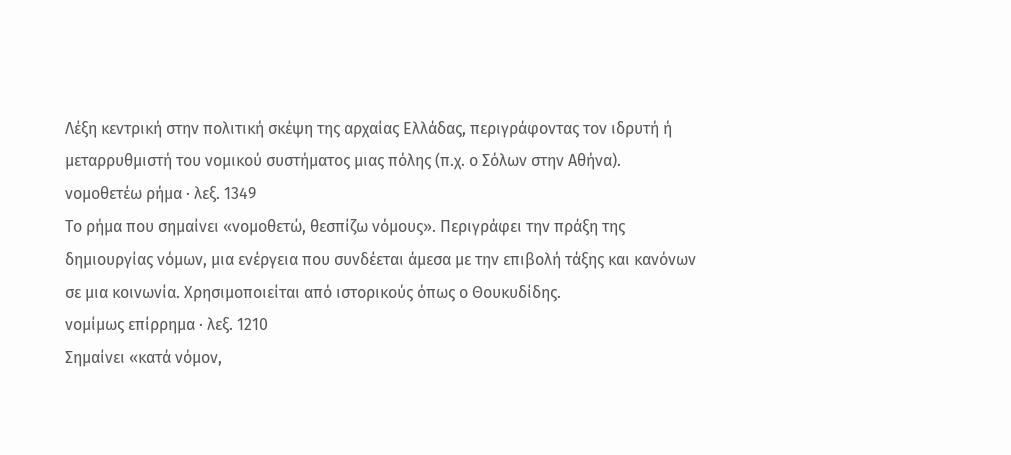Λέξη κεντρική στην πολιτική σκέψη της αρχαίας Ελλάδας, περιγράφοντας τον ιδρυτή ή μεταρρυθμιστή του νομικού συστήματος μιας πόλης (π.χ. ο Σόλων στην Αθήνα).
νομοθετέω ρήμα · λεξ. 1349
Το ρήμα που σημαίνει «νομοθετώ, θεσπίζω νόμους». Περιγράφει την πράξη της δημιουργίας νόμων, μια ενέργεια που συνδέεται άμεσα με την επιβολή τάξης και κανόνων σε μια κοινωνία. Χρησιμοποιείται από ιστορικούς όπως ο Θουκυδίδης.
νομίμως επίρρημα · λεξ. 1210
Σημαίνει «κατά νόμον,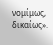νομίμως, δικαίως».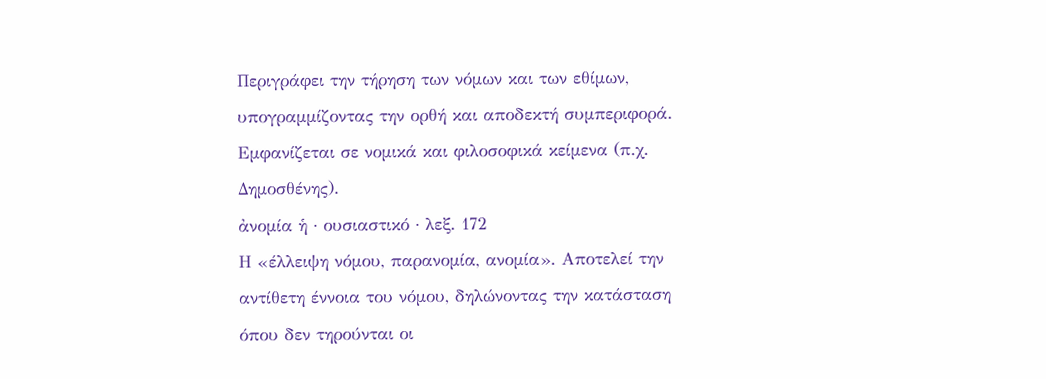Περιγράφει την τήρηση των νόμων και των εθίμων, υπογραμμίζοντας την ορθή και αποδεκτή συμπεριφορά. Εμφανίζεται σε νομικά και φιλοσοφικά κείμενα (π.χ. Δημοσθένης).
ἀνομία ἡ · ουσιαστικό · λεξ. 172
Η «έλλειψη νόμου, παρανομία, ανομία». Αποτελεί την αντίθετη έννοια του νόμου, δηλώνοντας την κατάσταση όπου δεν τηρούνται οι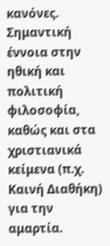κανόνες. Σημαντική έννοια στην ηθική και πολιτική φιλοσοφία, καθώς και στα χριστιανικά κείμενα (π.χ. Καινή Διαθήκη) για την αμαρτία.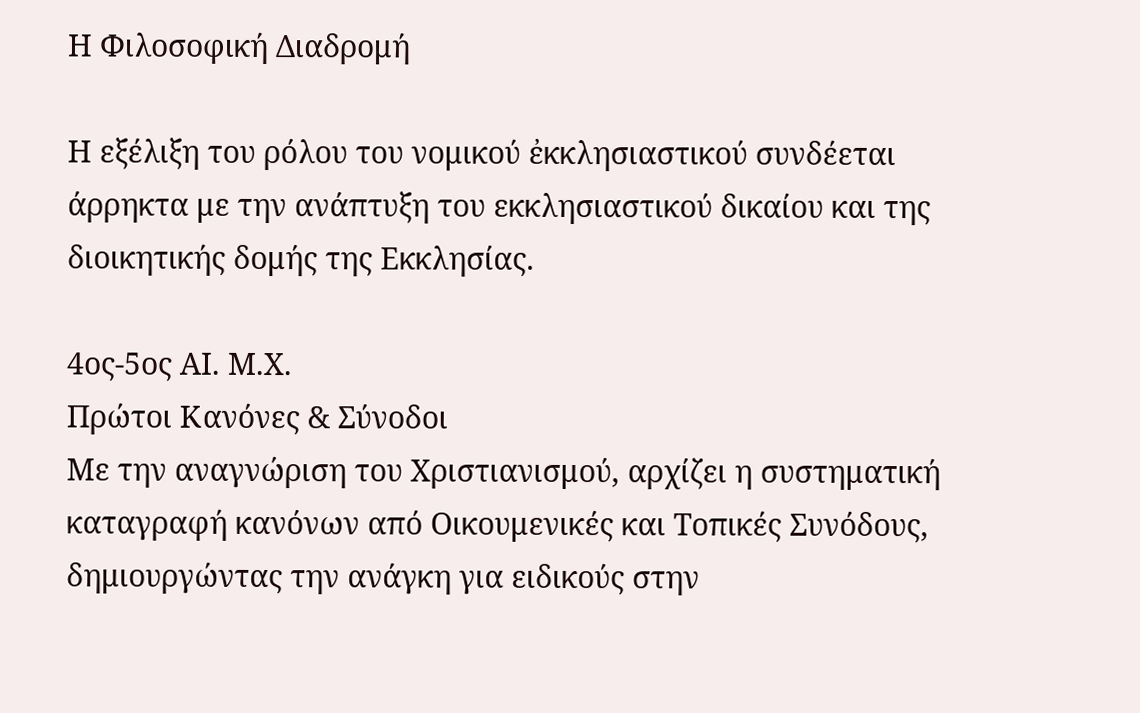Η Φιλοσοφική Διαδρομή

Η εξέλιξη του ρόλου του νομικού ἐκκλησιαστικού συνδέεται άρρηκτα με την ανάπτυξη του εκκλησιαστικού δικαίου και της διοικητικής δομής της Εκκλησίας.

4ος-5ος ΑΙ. Μ.Χ.
Πρώτοι Κανόνες & Σύνοδοι
Με την αναγνώριση του Χριστιανισμού, αρχίζει η συστηματική καταγραφή κανόνων από Οικουμενικές και Τοπικές Συνόδους, δημιουργώντας την ανάγκη για ειδικούς στην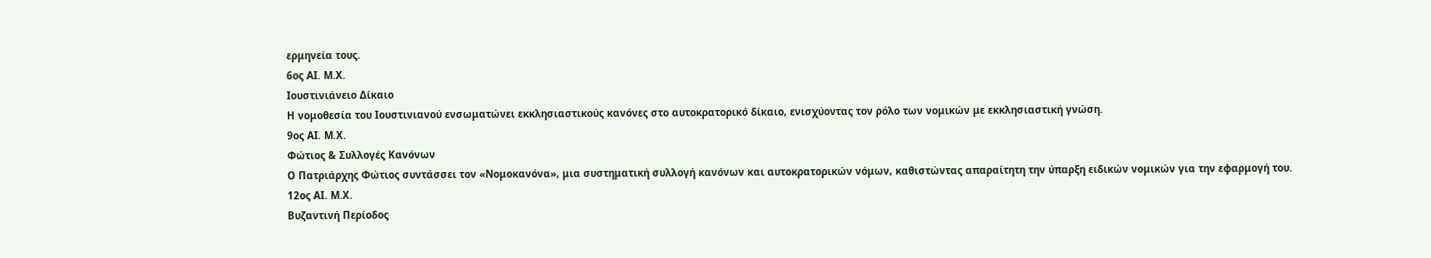ερμηνεία τους.
6ος ΑΙ. Μ.Χ.
Ιουστινιάνειο Δίκαιο
Η νομοθεσία του Ιουστινιανού ενσωματώνει εκκλησιαστικούς κανόνες στο αυτοκρατορικό δίκαιο, ενισχύοντας τον ρόλο των νομικών με εκκλησιαστική γνώση.
9ος ΑΙ. Μ.Χ.
Φώτιος & Συλλογές Κανόνων
Ο Πατριάρχης Φώτιος συντάσσει τον «Νομοκανόνα», μια συστηματική συλλογή κανόνων και αυτοκρατορικών νόμων, καθιστώντας απαραίτητη την ύπαρξη ειδικών νομικών για την εφαρμογή του.
12ος ΑΙ. Μ.Χ.
Βυζαντινή Περίοδος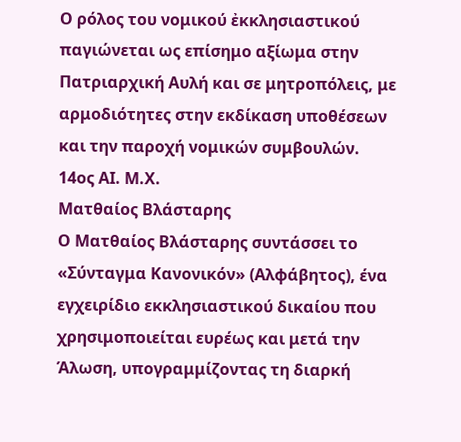Ο ρόλος του νομικού ἐκκλησιαστικού παγιώνεται ως επίσημο αξίωμα στην Πατριαρχική Αυλή και σε μητροπόλεις, με αρμοδιότητες στην εκδίκαση υποθέσεων και την παροχή νομικών συμβουλών.
14ος ΑΙ. Μ.Χ.
Ματθαίος Βλάσταρης
Ο Ματθαίος Βλάσταρης συντάσσει το «Σύνταγμα Κανονικόν» (Αλφάβητος), ένα εγχειρίδιο εκκλησιαστικού δικαίου που χρησιμοποιείται ευρέως και μετά την Άλωση, υπογραμμίζοντας τη διαρκή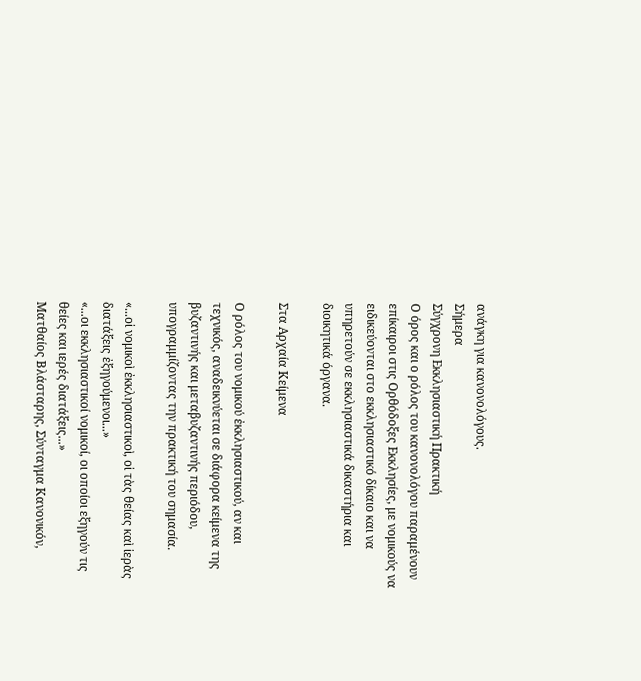ανάγκη για κανονολόγους.
Σήμερα
Σύγχρονη Εκκλησιαστική Πρακτική
Ο όρος και ο ρόλος του κανονολόγου παραμένουν επίκαιροι στις Ορθόδοξες Εκκλησίες, με νομικούς να ειδικεύονται στο εκκλησιαστικό δίκαιο και να υπηρετούν σε εκκλησιαστικά δικαστήρια και διοικητικά όργανα.

Στα Αρχαία Κείμενα

Ο ρόλος του νομικού ἐκκλησιαστικού, αν και τεχνικός, αναδεικνύεται σε διάφορα κείμενα της βυζαντινής και μεταβυζαντινής περιόδου, υπογραμμίζοντας την πρακτική του σημασία.

«...οἱ νομικοὶ ἐκκλησιαστικοὶ, οἱ τὰς θείας καὶ ἱερὰς διατάξεις ἐξηγούμενοι...»
«...οι εκκλησιαστικοί νομικοί, οι οποίοι εξηγούν τις θείες και ιερές διατάξεις...»
Ματθαίος Βλάσταρης, Σύνταγμα Κανονικόν,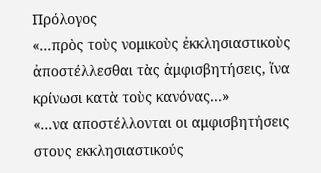Πρόλογος
«...πρὸς τοὺς νομικοὺς ἐκκλησιαστικοὺς ἀποστέλλεσθαι τὰς ἀμφισβητήσεις, ἵνα κρίνωσι κατὰ τοὺς κανόνας...»
«...να αποστέλλονται οι αμφισβητήσεις στους εκκλησιαστικούς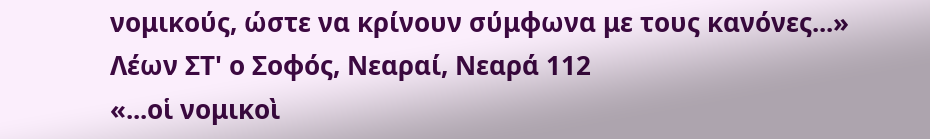νομικούς, ώστε να κρίνουν σύμφωνα με τους κανόνες...»
Λέων ΣΤ' ο Σοφός, Νεαραί, Νεαρά 112
«...οἱ νομικοὶ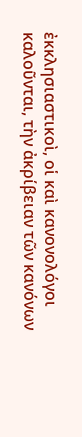ἐκκλησιαστικοὶ, οἱ καὶ κανονολόγοι καλοῦνται, τὴν ἀκρίβειαν τῶν κανόνων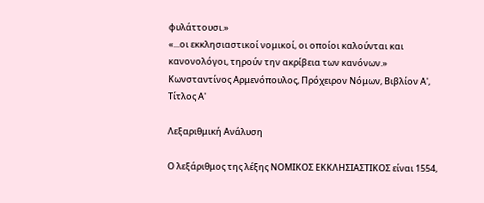φυλάττουσι.»
«...οι εκκλησιαστικοί νομικοί, οι οποίοι καλούνται και κανονολόγοι, τηρούν την ακρίβεια των κανόνων.»
Κωνσταντίνος Αρμενόπουλος, Πρόχειρον Νόμων, Βιβλίον Α', Τίτλος Α'

Λεξαριθμική Ανάλυση

Ο λεξάριθμος της λέξης ΝΟΜΙΚΟΣ ΕΚΚΛΗΣΙΑΣΤΙΚΟΣ είναι 1554,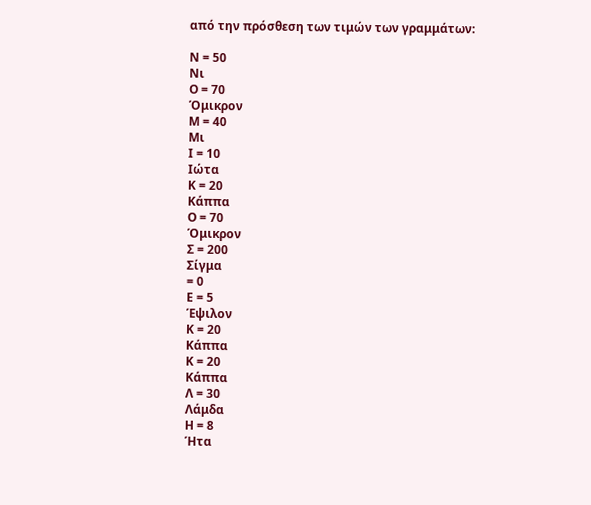από την πρόσθεση των τιμών των γραμμάτων:

Ν = 50
Νι
Ο = 70
Όμικρον
Μ = 40
Μι
Ι = 10
Ιώτα
Κ = 20
Κάππα
Ο = 70
Όμικρον
Σ = 200
Σίγμα
= 0
Ε = 5
Έψιλον
Κ = 20
Κάππα
Κ = 20
Κάππα
Λ = 30
Λάμδα
Η = 8
Ήτα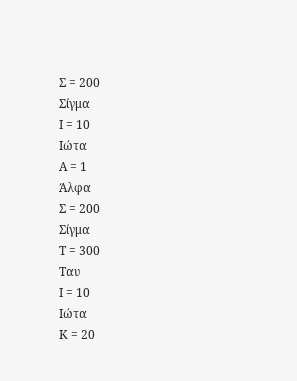Σ = 200
Σίγμα
Ι = 10
Ιώτα
Α = 1
Άλφα
Σ = 200
Σίγμα
Τ = 300
Ταυ
Ι = 10
Ιώτα
Κ = 20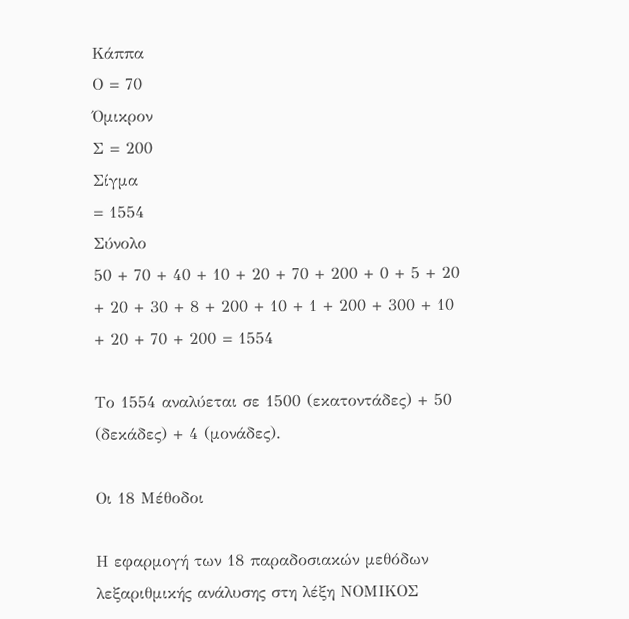Κάππα
Ο = 70
Όμικρον
Σ = 200
Σίγμα
= 1554
Σύνολο
50 + 70 + 40 + 10 + 20 + 70 + 200 + 0 + 5 + 20 + 20 + 30 + 8 + 200 + 10 + 1 + 200 + 300 + 10 + 20 + 70 + 200 = 1554

Το 1554 αναλύεται σε 1500 (εκατοντάδες) + 50 (δεκάδες) + 4 (μονάδες).

Οι 18 Μέθοδοι

Η εφαρμογή των 18 παραδοσιακών μεθόδων λεξαριθμικής ανάλυσης στη λέξη ΝΟΜΙΚΟΣ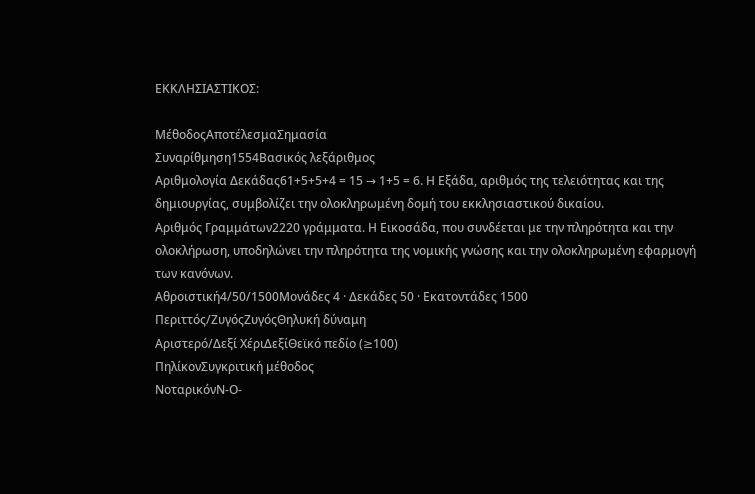ΕΚΚΛΗΣΙΑΣΤΙΚΟΣ:

ΜέθοδοςΑποτέλεσμαΣημασία
Συναρίθμηση1554Βασικός λεξάριθμος
Αριθμολογία Δεκάδας61+5+5+4 = 15 → 1+5 = 6. Η Εξάδα, αριθμός της τελειότητας και της δημιουργίας, συμβολίζει την ολοκληρωμένη δομή του εκκλησιαστικού δικαίου.
Αριθμός Γραμμάτων2220 γράμματα. Η Εικοσάδα, που συνδέεται με την πληρότητα και την ολοκλήρωση, υποδηλώνει την πληρότητα της νομικής γνώσης και την ολοκληρωμένη εφαρμογή των κανόνων.
Αθροιστική4/50/1500Μονάδες 4 · Δεκάδες 50 · Εκατοντάδες 1500
Περιττός/ΖυγόςΖυγόςΘηλυκή δύναμη
Αριστερό/Δεξί ΧέριΔεξίΘεϊκό πεδίο (≥100)
ΠηλίκονΣυγκριτική μέθοδος
ΝοταρικόνΝ-Ο-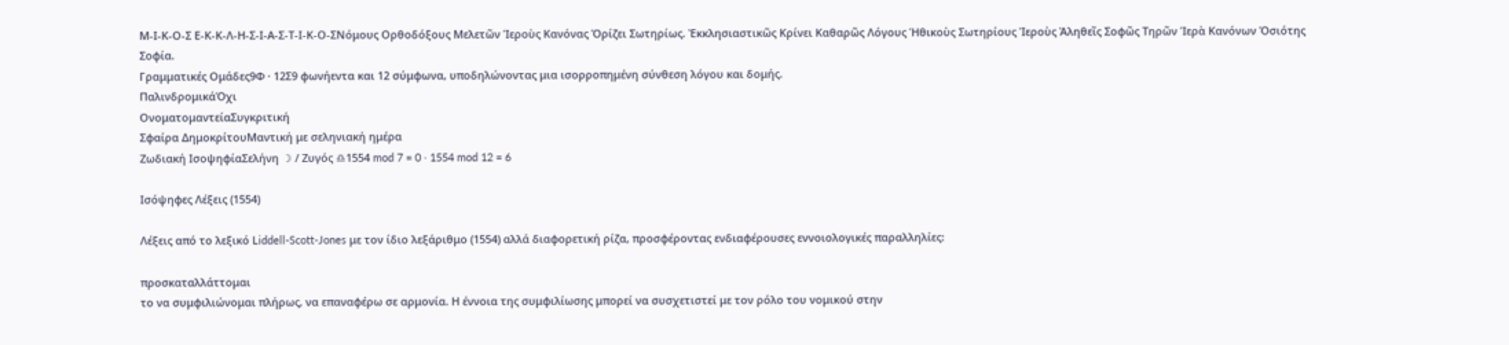Μ-Ι-Κ-Ο-Σ Ε-Κ-Κ-Λ-Η-Σ-Ι-Α-Σ-Τ-Ι-Κ-Ο-ΣΝόμους Ορθοδόξους Μελετῶν Ἱεροὺς Κανόνας Ὁρίζει Σωτηρίως. Ἐκκλησιαστικῶς Κρίνει Καθαρῶς Λόγους Ἡθικοὺς Σωτηρίους Ἱεροὺς Ἀληθεῖς Σοφῶς Τηρῶν Ἱερὰ Κανόνων Ὁσιότης Σοφία.
Γραμματικές Ομάδες9Φ · 12Σ9 φωνήεντα και 12 σύμφωνα, υποδηλώνοντας μια ισορροπημένη σύνθεση λόγου και δομής.
ΠαλινδρομικάΌχι
ΟνοματομαντείαΣυγκριτική
Σφαίρα ΔημοκρίτουΜαντική με σεληνιακή ημέρα
Ζωδιακή ΙσοψηφίαΣελήνη ☽ / Ζυγός ♎1554 mod 7 = 0 · 1554 mod 12 = 6

Ισόψηφες Λέξεις (1554)

Λέξεις από το λεξικό Liddell-Scott-Jones με τον ίδιο λεξάριθμο (1554) αλλά διαφορετική ρίζα, προσφέροντας ενδιαφέρουσες εννοιολογικές παραλληλίες:

προσκαταλλάττομαι
το να συμφιλιώνομαι πλήρως, να επαναφέρω σε αρμονία. Η έννοια της συμφιλίωσης μπορεί να συσχετιστεί με τον ρόλο του νομικού στην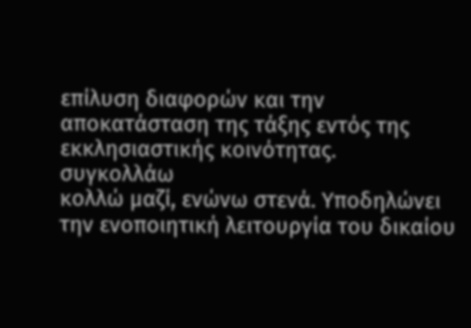επίλυση διαφορών και την αποκατάσταση της τάξης εντός της εκκλησιαστικής κοινότητας.
συγκολλάω
κολλώ μαζί, ενώνω στενά. Υποδηλώνει την ενοποιητική λειτουργία του δικαίου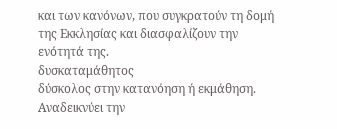και των κανόνων, που συγκρατούν τη δομή της Εκκλησίας και διασφαλίζουν την ενότητά της.
δυσκαταμάθητος
δύσκολος στην κατανόηση ή εκμάθηση. Αναδεικνύει την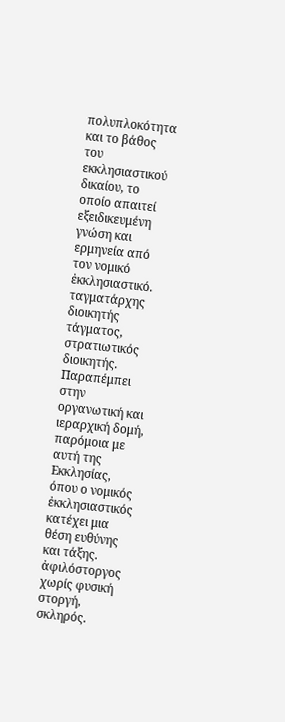πολυπλοκότητα και το βάθος του εκκλησιαστικού δικαίου, το οποίο απαιτεί εξειδικευμένη γνώση και ερμηνεία από τον νομικό ἐκκλησιαστικό.
ταγματάρχης
διοικητής τάγματος, στρατιωτικός διοικητής. Παραπέμπει στην οργανωτική και ιεραρχική δομή, παρόμοια με αυτή της Εκκλησίας, όπου ο νομικός ἐκκλησιαστικός κατέχει μια θέση ευθύνης και τάξης.
ἀφιλόστοργος
χωρίς φυσική στοργή, σκληρός.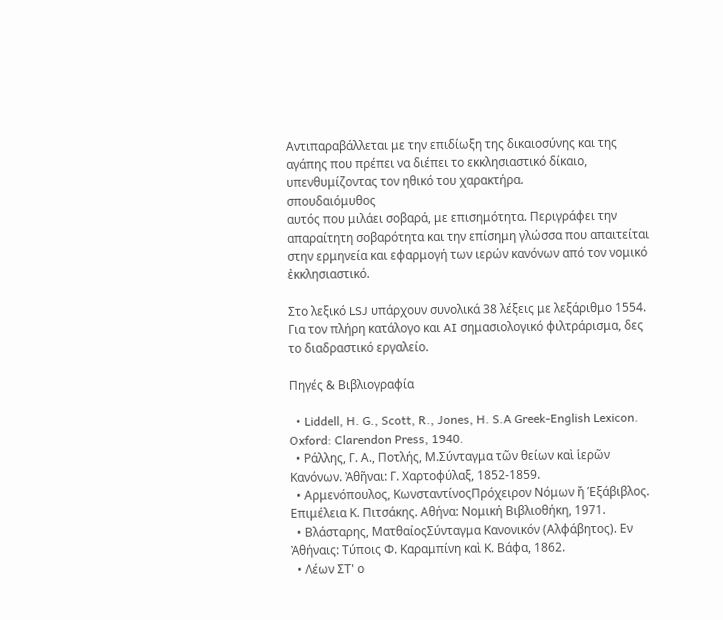Αντιπαραβάλλεται με την επιδίωξη της δικαιοσύνης και της αγάπης που πρέπει να διέπει το εκκλησιαστικό δίκαιο, υπενθυμίζοντας τον ηθικό του χαρακτήρα.
σπουδαιόμυθος
αυτός που μιλάει σοβαρά, με επισημότητα. Περιγράφει την απαραίτητη σοβαρότητα και την επίσημη γλώσσα που απαιτείται στην ερμηνεία και εφαρμογή των ιερών κανόνων από τον νομικό ἐκκλησιαστικό.

Στο λεξικό LSJ υπάρχουν συνολικά 38 λέξεις με λεξάριθμο 1554. Για τον πλήρη κατάλογο και AI σημασιολογικό φιλτράρισμα, δες το διαδραστικό εργαλείο.

Πηγές & Βιβλιογραφία

  • Liddell, H. G., Scott, R., Jones, H. S.A Greek-English Lexicon. Oxford: Clarendon Press, 1940.
  • Ράλλης, Γ. Α., Ποτλής, Μ.Σύνταγμα τῶν θείων καὶ ἱερῶν Κανόνων. Ἀθῆναι: Γ. Χαρτοφύλαξ, 1852-1859.
  • Αρμενόπουλος, ΚωνσταντίνοςΠρόχειρον Νόμων ἤ Ἑξάβιβλος. Επιμέλεια Κ. Πιτσάκης. Αθήνα: Νομική Βιβλιοθήκη, 1971.
  • Βλάσταρης, ΜατθαίοςΣύνταγμα Κανονικόν (Αλφάβητος). Εν Ἀθήναις: Τύποις Φ. Καραμπίνη καὶ Κ. Βάφα, 1862.
  • Λέων ΣΤ' ο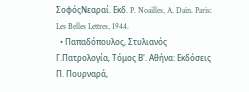ΣοφόςΝεαραί. Εκδ. P. Noailles, A. Dain. Paris: Les Belles Lettres, 1944.
  • Παπαδόπουλος, Στυλιανός Γ.Πατρολογία, Τόμος Β'. Αθήνα: Εκδόσεις Π. Πουρναρά,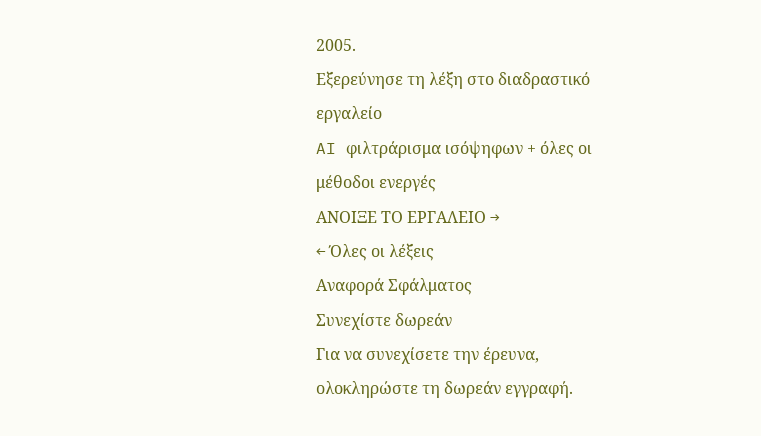2005.
Εξερεύνησε τη λέξη στο διαδραστικό εργαλείο
AI φιλτράρισμα ισόψηφων + όλες οι μέθοδοι ενεργές
ΑΝΟΙΞΕ ΤΟ ΕΡΓΑΛΕΙΟ →
← Όλες οι λέξεις
Αναφορά Σφάλματος
Συνεχίστε δωρεάν
Για να συνεχίσετε την έρευνα, ολοκληρώστε τη δωρεάν εγγραφή.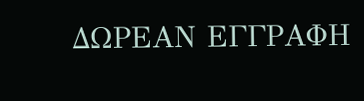ΔΩΡΕΑΝ ΕΓΓΡΑΦΗ